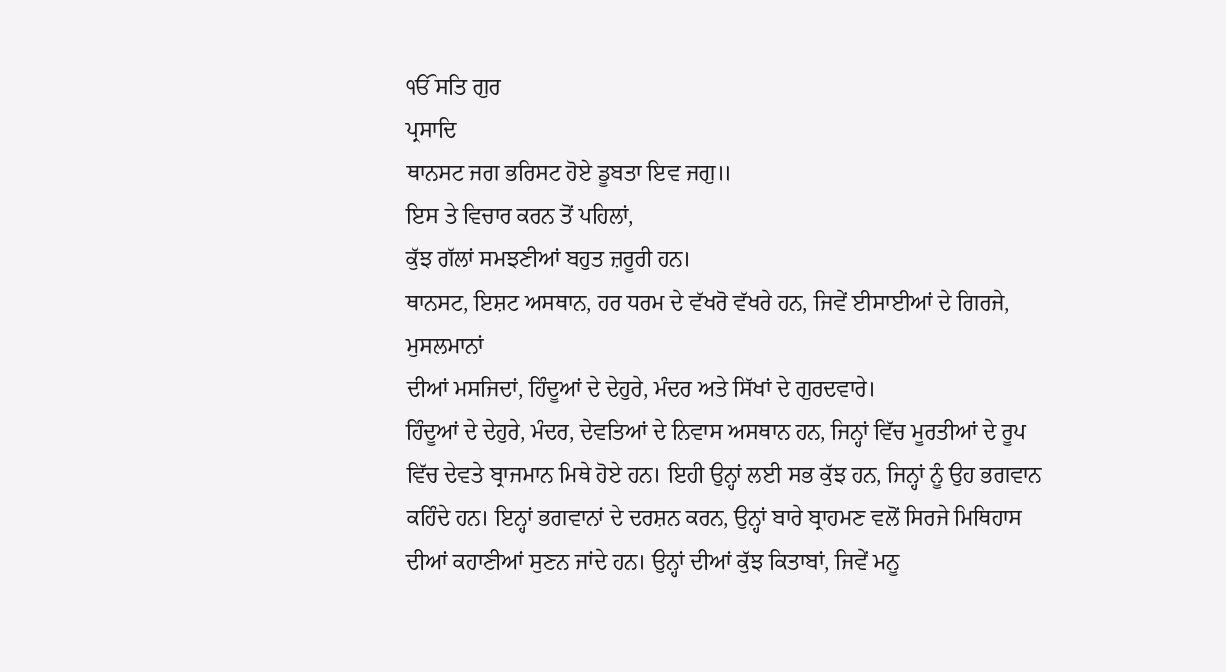ੴ ਸਤਿ ਗੁਰ
ਪ੍ਰਸਾਦਿ
ਥਾਨਸਟ ਜਗ ਭਰਿਸਟ ਹੋਏ ਡੂਬਤਾ ਇਵ ਜਗੁ॥
ਇਸ ਤੇ ਵਿਚਾਰ ਕਰਨ ਤੋਂ ਪਹਿਲਾਂ,
ਕੁੱਝ ਗੱਲਾਂ ਸਮਝਣੀਆਂ ਬਹੁਤ ਜ਼ਰੂਰੀ ਹਨ।
ਥਾਨਸਟ, ਇਸ਼ਟ ਅਸਥਾਨ, ਹਰ ਧਰਮ ਦੇ ਵੱਖਰੋ ਵੱਖਰੇ ਹਨ, ਜਿਵੇਂ ਈਸਾਈਆਂ ਦੇ ਗਿਰਜੇ, ਮੁਸਲਮਾਨਾਂ
ਦੀਆਂ ਮਸਜਿਦਾਂ, ਹਿੰਦੂਆਂ ਦੇ ਦੇਹੁਰੇ, ਮੰਦਰ ਅਤੇ ਸਿੱਖਾਂ ਦੇ ਗੁਰਦਵਾਰੇ।
ਹਿੰਦੂਆਂ ਦੇ ਦੇਹੁਰੇ, ਮੰਦਰ, ਦੇਵਤਿਆਂ ਦੇ ਨਿਵਾਸ ਅਸਥਾਨ ਹਨ, ਜਿਨ੍ਹਾਂ ਵਿੱਚ ਮੂਰਤੀਆਂ ਦੇ ਰੂਪ
ਵਿੱਚ ਦੇਵਤੇ ਬ੍ਰਾਜਮਾਨ ਮਿਥੇ ਹੋਏ ਹਨ। ਇਹੀ ਉਨ੍ਹਾਂ ਲਈ ਸਭ ਕੁੱਝ ਹਨ, ਜਿਨ੍ਹਾਂ ਨੂੰ ਉਹ ਭਗਵਾਨ
ਕਹਿੰਦੇ ਹਨ। ਇਨ੍ਹਾਂ ਭਗਵਾਨਾਂ ਦੇ ਦਰਸ਼ਨ ਕਰਨ, ਉਨ੍ਹਾਂ ਬਾਰੇ ਬ੍ਰਾਹਮਣ ਵਲੋਂ ਸਿਰਜੇ ਮਿਥਿਹਾਸ
ਦੀਆਂ ਕਹਾਣੀਆਂ ਸੁਣਨ ਜਾਂਦੇ ਹਨ। ਉਨ੍ਹਾਂ ਦੀਆਂ ਕੁੱਝ ਕਿਤਾਬਾਂ, ਜਿਵੇਂ ਮਨੂ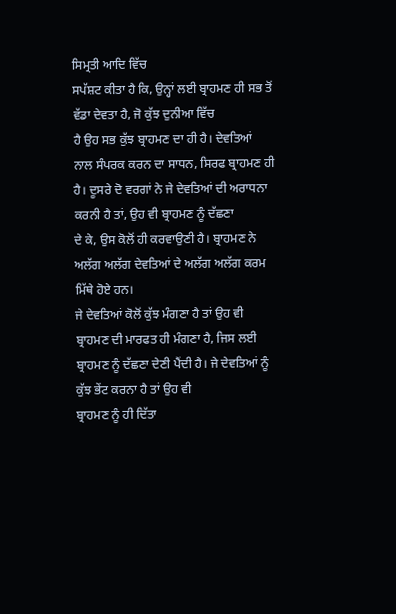ਸਿਮ੍ਰਤੀ ਆਦਿ ਵਿੱਚ
ਸਪੱਸ਼ਟ ਕੀਤਾ ਹੈ ਕਿ, ਉਨ੍ਹਾਂ ਲਈ ਬ੍ਰਾਹਮਣ ਹੀ ਸਭ ਤੋਂ ਵੱਡਾ ਦੇਵਤਾ ਹੈ, ਜੋ ਕੁੱਝ ਦੁਨੀਆ ਵਿੱਚ
ਹੈ ਉਹ ਸਭ ਕੁੱਝ ਬ੍ਰਾਹਮਣ ਦਾ ਹੀ ਹੈ। ਦੇਵਤਿਆਂ ਨਾਲ ਸੰਪਰਕ ਕਰਨ ਦਾ ਸਾਧਨ, ਸਿਰਫ ਬ੍ਰਾਹਮਣ ਹੀ
ਹੈ। ਦੂਸਰੇ ਦੋ ਵਰਗਾਂ ਨੇ ਜੇ ਦੇਵਤਿਆਂ ਦੀ ਅਰਾਧਨਾ ਕਰਨੀ ਹੈ ਤਾਂ, ਉਹ ਵੀ ਬ੍ਰਾਹਮਣ ਨੂੰ ਦੱਛਣਾ
ਦੇ ਕੇ, ਉਸ ਕੋਲੋਂ ਹੀ ਕਰਵਾਉਣੀ ਹੈ। ਬ੍ਰਾਹਮਣ ਨੇ ਅਲੱਗ ਅਲੱਗ ਦੇਵਤਿਆਂ ਦੇ ਅਲੱਗ ਅਲੱਗ ਕਰਮ
ਮਿੱਥੇ ਹੋਏ ਹਨ।
ਜੇ ਦੇਵਤਿਆਂ ਕੋਲੋਂ ਕੁੱਝ ਮੰਗਣਾ ਹੈ ਤਾਂ ਉਹ ਵੀ ਬ੍ਰਾਹਮਣ ਦੀ ਮਾਰਫਤ ਹੀ ਮੰਗਣਾ ਹੈ, ਜਿਸ ਲਈ
ਬ੍ਰਾਹਮਣ ਨੂੰ ਦੱਛਣਾ ਦੇਣੀ ਪੈਂਦੀ ਹੈ। ਜੇ ਦੇਵਤਿਆਂ ਨੂੰ ਕੁੱਝ ਭੇਂਟ ਕਰਨਾ ਹੈ ਤਾਂ ਉਹ ਵੀ
ਬ੍ਰਾਹਮਣ ਨੂੰ ਹੀ ਦਿੱਤਾ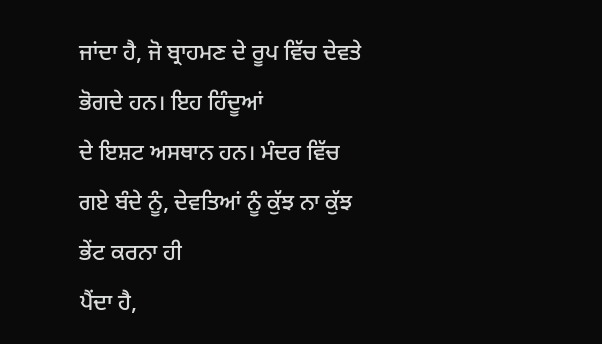ਜਾਂਦਾ ਹੈ, ਜੋ ਬ੍ਰਾਹਮਣ ਦੇ ਰੂਪ ਵਿੱਚ ਦੇਵਤੇ ਭੋਗਦੇ ਹਨ। ਇਹ ਹਿੰਦੂਆਂ
ਦੇ ਇਸ਼ਟ ਅਸਥਾਨ ਹਨ। ਮੰਦਰ ਵਿੱਚ ਗਏ ਬੰਦੇ ਨੂੰ, ਦੇਵਤਿਆਂ ਨੂੰ ਕੁੱਝ ਨਾ ਕੁੱਝ ਭੇਂਟ ਕਰਨਾ ਹੀ
ਪੈਂਦਾ ਹੈ,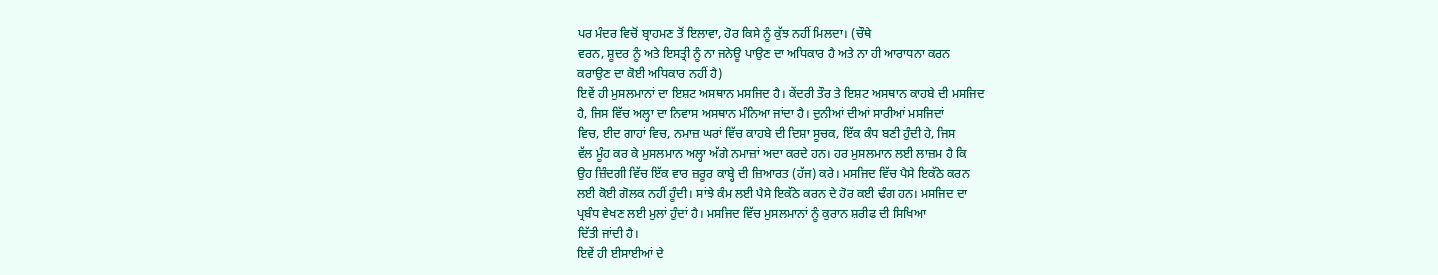ਪਰ ਮੰਦਰ ਵਿਚੋਂ ਬ੍ਰਾਹਮਣ ਤੋਂ ਇਲਾਵਾ, ਹੋਰ ਕਿਸੇ ਨੂੰ ਕੁੱਝ ਨਹੀਂ ਮਿਲਦਾ। (ਚੌਥੇ
ਵਰਨ, ਸ਼ੂਦਰ ਨੂੰ ਅਤੇ ਇਸਤ੍ਰੀ ਨੂੰ ਨਾ ਜਨੇਊ ਪਾਉਣ ਦਾ ਅਧਿਕਾਰ ਹੈ ਅਤੇ ਨਾ ਹੀ ਆਰਾਧਨਾ ਕਰਨ
ਕਰਾਉਣ ਦਾ ਕੋਈ ਅਧਿਕਾਰ ਨਹੀਂ ਹੈ)
ਇਵੇਂ ਹੀ ਮੁਸਲਮਾਨਾਂ ਦਾ ਇਸ਼ਟ ਅਸਥਾਨ ਮਸਜਿਦ ਹੈ। ਕੇਂਦਰੀ ਤੌਰ ਤੇ ਇਸ਼ਟ ਅਸਥਾਨ ਕਾਹਬੇ ਦੀ ਮਸਜਿਦ
ਹੈ, ਜਿਸ ਵਿੱਚ ਅਲ੍ਹਾ ਦਾ ਨਿਵਾਸ ਅਸਥਾਨ ਮੰਨਿਆ ਜਾਂਦਾ ਹੈ। ਦੁਨੀਆਂ ਦੀਆਂ ਸਾਰੀਆਂ ਮਸਜਿਦਾਂ
ਵਿਚ, ਈਦ ਗਾਹਾਂ ਵਿਚ, ਨਮਾਜ਼ ਘਰਾਂ ਵਿੱਚ ਕਾਹਬੇ ਦੀ ਦਿਸ਼ਾ ਸੂਚਕ, ਇੱਕ ਕੰਧ ਬਣੀ ਹੁੰਦੀ ਹੇ, ਜਿਸ
ਵੱਲ ਮੂੰਹ ਕਰ ਕੇ ਮੁਸਲਮਾਨ ਅਲ੍ਹਾ ਅੱਗੇ ਨਮਾਜ਼ਾਂ ਅਦਾ ਕਰਦੇ ਹਨ। ਹਰ ਮੁਸਲਮਾਨ ਲਈ ਲਾਜ਼ਮ ਹੈ ਕਿ
ਉਹ ਜ਼ਿੰਦਗੀ ਵਿੱਚ ਇੱਕ ਵਾਰ ਜ਼ਰੂਰ ਕਾਬ੍ਹੇ ਦੀ ਜ਼ਿਆਰਤ (ਹੱਜ) ਕਰੇ। ਮਸਜਿਦ ਵਿੱਚ ਪੈਸੇ ਇਕੱਠੇ ਕਰਨ
ਲਈ ਕੋਈ ਗੋਲਕ ਨਹੀਂ ਹੂੰਦੀ। ਸਾਂਝੇ ਕੰਮ ਲਈ ਪੈਸੇ ਇਕੱਠੇ ਕਰਨ ਦੇ ਹੋਰ ਕਈ ਢੰਗ ਹਨ। ਮਸਜਿਦ ਦਾ
ਪ੍ਰਬੰਧ ਵੇਖਣ ਲਈ ਮੁਲਾਂ ਹੁੰਦਾਂ ਹੈ। ਮਸਜਿਦ ਵਿੱਚ ਮੁਸਲਮਾਨਾਂ ਨੂੰ ਕੁਰਾਨ ਸ਼ਰੀਫ ਦੀ ਸਿਖਿਆ
ਦਿੱਤੀ ਜਾਂਦੀ ਹੈ।
ਇਵੇਂ ਹੀ ਈਸਾਈਆਂ ਦੇ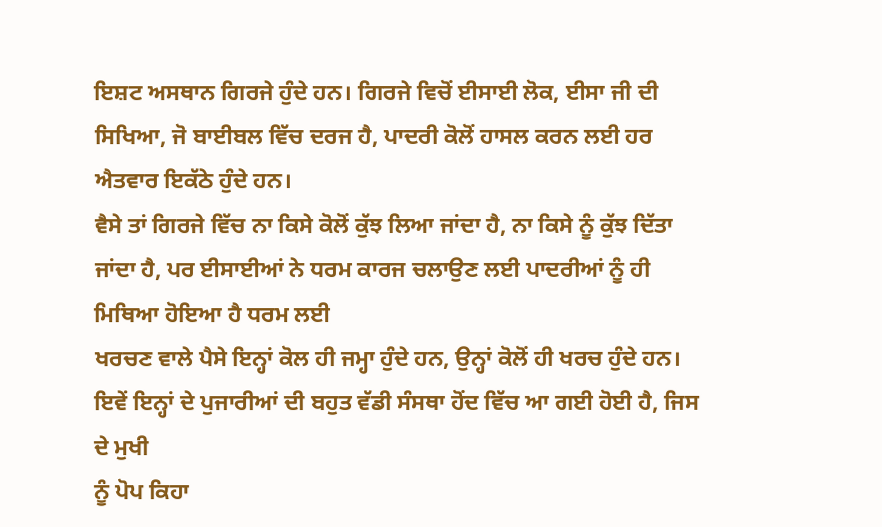ਇਸ਼ਟ ਅਸਥਾਨ ਗਿਰਜੇ ਹੁੰਦੇ ਹਨ। ਗਿਰਜੇ ਵਿਚੋਂ ਈਸਾਈ ਲੋਕ, ਈਸਾ ਜੀ ਦੀ
ਸਿਖਿਆ, ਜੋ ਬਾਈਬਲ ਵਿੱਚ ਦਰਜ ਹੈ, ਪਾਦਰੀ ਕੋਲੋਂ ਹਾਸਲ ਕਰਨ ਲਈ ਹਰ ਐਤਵਾਰ ਇਕੱਠੇ ਹੁੰਦੇ ਹਨ।
ਵੈਸੇ ਤਾਂ ਗਿਰਜੇ ਵਿੱਚ ਨਾ ਕਿਸੇ ਕੋਲੋਂ ਕੁੱਝ ਲਿਆ ਜਾਂਦਾ ਹੈ, ਨਾ ਕਿਸੇ ਨੂੰ ਕੁੱਝ ਦਿੱਤਾ
ਜਾਂਦਾ ਹੈ, ਪਰ ਈਸਾਈਆਂ ਨੇ ਧਰਮ ਕਾਰਜ ਚਲਾਉਣ ਲਈ ਪਾਦਰੀਆਂ ਨੂੰ ਹੀ ਮਿਥਿਆ ਹੋਇਆ ਹੈ ਧਰਮ ਲਈ
ਖਰਚਣ ਵਾਲੇ ਪੈਸੇ ਇਨ੍ਹਾਂ ਕੋਲ ਹੀ ਜਮ੍ਹਾ ਹੁੰਦੇ ਹਨ, ਉਨ੍ਹਾਂ ਕੋਲੋਂ ਹੀ ਖਰਚ ਹੁੰਦੇ ਹਨ।
ਇਵੇਂ ਇਨ੍ਹਾਂ ਦੇ ਪੁਜਾਰੀਆਂ ਦੀ ਬਹੁਤ ਵੱਡੀ ਸੰਸਥਾ ਹੋਂਦ ਵਿੱਚ ਆ ਗਈ ਹੋਈ ਹੈ, ਜਿਸ ਦੇ ਮੁਖੀ
ਨੂੰ ਪੋਪ ਕਿਹਾ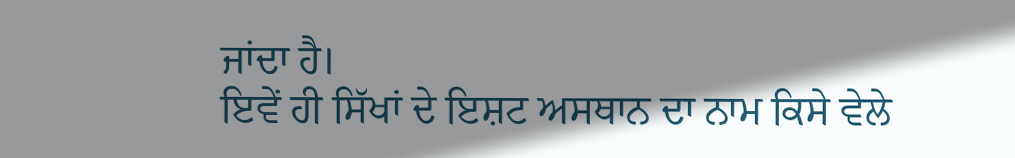ਜਾਂਦਾ ਹੈ।
ਇਵੇਂ ਹੀ ਸਿੱਖਾਂ ਦੇ ਇਸ਼ਟ ਅਸਥਾਨ ਦਾ ਨਾਮ ਕਿਸੇ ਵੇਲੇ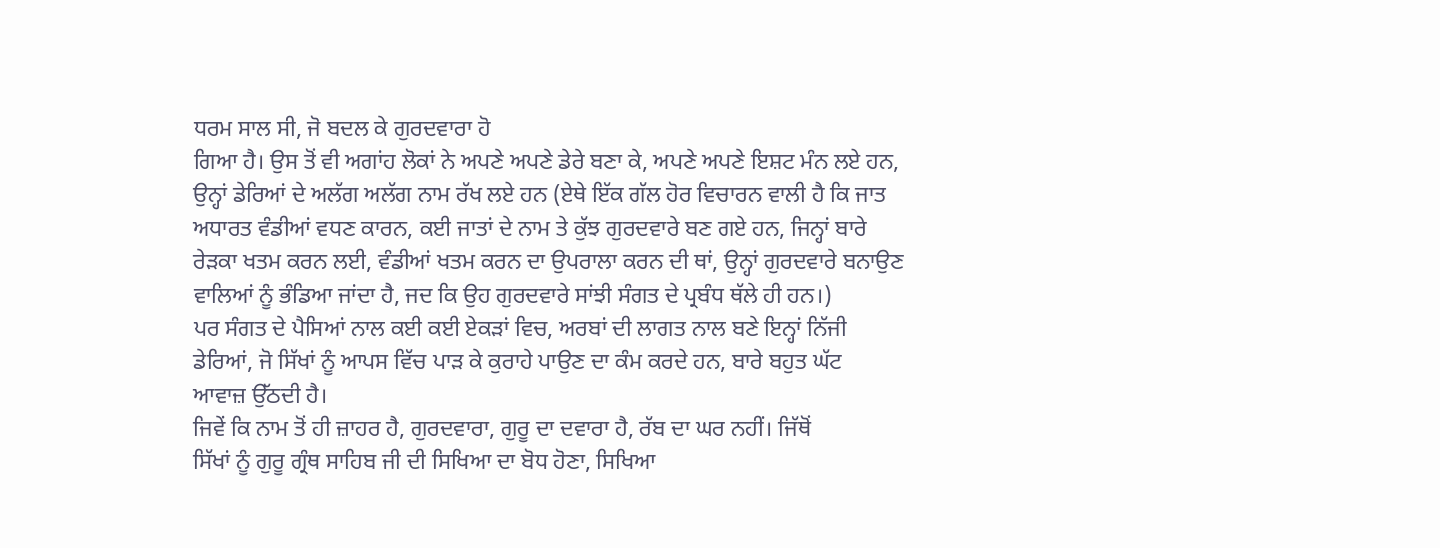ਧਰਮ ਸਾਲ ਸੀ, ਜੋ ਬਦਲ ਕੇ ਗੁਰਦਵਾਰਾ ਹੋ
ਗਿਆ ਹੈ। ਉਸ ਤੋਂ ਵੀ ਅਗਾਂਹ ਲੋਕਾਂ ਨੇ ਅਪਣੇ ਅਪਣੇ ਡੇਰੇ ਬਣਾ ਕੇ, ਅਪਣੇ ਅਪਣੇ ਇਸ਼ਟ ਮੰਨ ਲਏ ਹਨ,
ਉਨ੍ਹਾਂ ਡੇਰਿਆਂ ਦੇ ਅਲੱਗ ਅਲੱਗ ਨਾਮ ਰੱਖ ਲਏ ਹਨ (ਏਥੇ ਇੱਕ ਗੱਲ ਹੋਰ ਵਿਚਾਰਨ ਵਾਲੀ ਹੈ ਕਿ ਜਾਤ
ਅਧਾਰਤ ਵੰਡੀਆਂ ਵਧਣ ਕਾਰਨ, ਕਈ ਜਾਤਾਂ ਦੇ ਨਾਮ ਤੇ ਕੁੱਝ ਗੁਰਦਵਾਰੇ ਬਣ ਗਏ ਹਨ, ਜਿਨ੍ਹਾਂ ਬਾਰੇ
ਰੇੜਕਾ ਖਤਮ ਕਰਨ ਲਈ, ਵੰਡੀਆਂ ਖਤਮ ਕਰਨ ਦਾ ਉਪਰਾਲਾ ਕਰਨ ਦੀ ਥਾਂ, ਉਨ੍ਹਾਂ ਗੁਰਦਵਾਰੇ ਬਨਾਉਣ
ਵਾਲਿਆਂ ਨੂੰ ਭੰਡਿਆ ਜਾਂਦਾ ਹੈ, ਜਦ ਕਿ ਉਹ ਗੁਰਦਵਾਰੇ ਸਾਂਝੀ ਸੰਗਤ ਦੇ ਪ੍ਰਬੰਧ ਥੱਲੇ ਹੀ ਹਨ।)
ਪਰ ਸੰਗਤ ਦੇ ਪੈਸਿਆਂ ਨਾਲ ਕਈ ਕਈ ਏਕੜਾਂ ਵਿਚ, ਅਰਬਾਂ ਦੀ ਲਾਗਤ ਨਾਲ ਬਣੇ ਇਨ੍ਹਾਂ ਨਿੱਜੀ
ਡੇਰਿਆਂ, ਜੋ ਸਿੱਖਾਂ ਨੂੰ ਆਪਸ ਵਿੱਚ ਪਾੜ ਕੇ ਕੁਰਾਹੇ ਪਾਉਣ ਦਾ ਕੰਮ ਕਰਦੇ ਹਨ, ਬਾਰੇ ਬਹੁਤ ਘੱਟ
ਆਵਾਜ਼ ਉੱਠਦੀ ਹੈ।
ਜਿਵੇਂ ਕਿ ਨਾਮ ਤੋਂ ਹੀ ਜ਼ਾਹਰ ਹੈ, ਗੁਰਦਵਾਰਾ, ਗੁਰੂ ਦਾ ਦਵਾਰਾ ਹੈ, ਰੱਬ ਦਾ ਘਰ ਨਹੀਂ। ਜਿੱਥੋਂ
ਸਿੱਖਾਂ ਨੂੰ ਗੁਰੂ ਗ੍ਰੰਥ ਸਾਹਿਬ ਜੀ ਦੀ ਸਿਖਿਆ ਦਾ ਬੋਧ ਹੋਣਾ, ਸਿਖਿਆ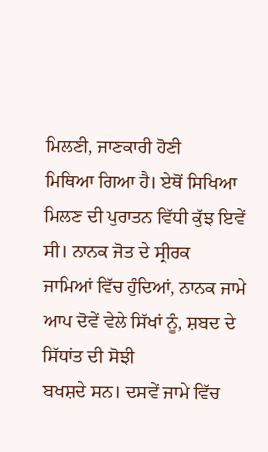ਮਿਲਣੀ, ਜਾਣਕਾਰੀ ਹੋਣੀ
ਮਿਥਿਆ ਗਿਆ ਹੈ। ਏਥੋਂ ਸਿਖਿਆ ਮਿਲਣ ਦੀ ਪੁਰਾਤਨ ਵਿੱਧੀ ਕੁੱਝ ਇਵੇਂ ਸੀ। ਨਾਨਕ ਜੋਤ ਦੇ ਸ੍ਰੀਰਕ
ਜਾਮਿਆਂ ਵਿੱਚ ਹੁੰਦਿਆਂ, ਨਾਨਕ ਜਾਮੇ ਆਪ ਦੋਵੇਂ ਵੇਲੇ ਸਿੱਖਾਂ ਨੂੰ, ਸ਼ਬਦ ਦੇ ਸਿੱਧਾਂਤ ਦੀ ਸੋਝੀ
ਬਖਸ਼ਦੇ ਸਨ। ਦਸਵੇਂ ਜਾਮੇ ਵਿੱਚ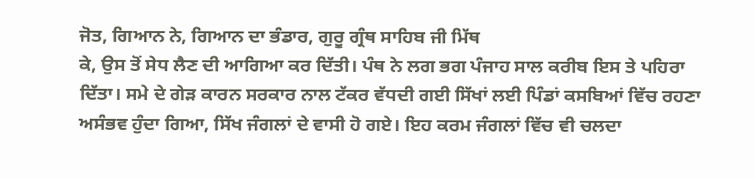ਜੋਤ, ਗਿਆਨ ਨੇ, ਗਿਆਨ ਦਾ ਭੰਡਾਰ, ਗੁਰੂ ਗ੍ਰੰਥ ਸਾਹਿਬ ਜੀ ਮਿੱਥ
ਕੇ, ਉਸ ਤੋਂ ਸੇਧ ਲੈਣ ਦੀ ਆਗਿਆ ਕਰ ਦਿੱਤੀ। ਪੰਥ ਨੇ ਲਗ ਭਗ ਪੰਜਾਹ ਸਾਲ ਕਰੀਬ ਇਸ ਤੇ ਪਹਿਰਾ
ਦਿੱਤਾ। ਸਮੇ ਦੇ ਗੇੜ ਕਾਰਨ ਸਰਕਾਰ ਨਾਲ ਟੱਕਰ ਵੱਧਦੀ ਗਈ ਸਿੱਖਾਂ ਲਈ ਪਿੰਡਾਂ ਕਸਬਿਆਂ ਵਿੱਚ ਰਹਣਾ
ਅਸੰਭਵ ਹੁੰਦਾ ਗਿਆ, ਸਿੱਖ ਜੰਗਲਾਂ ਦੇ ਵਾਸੀ ਹੋ ਗਏ। ਇਹ ਕਰਮ ਜੰਗਲਾਂ ਵਿੱਚ ਵੀ ਚਲਦਾ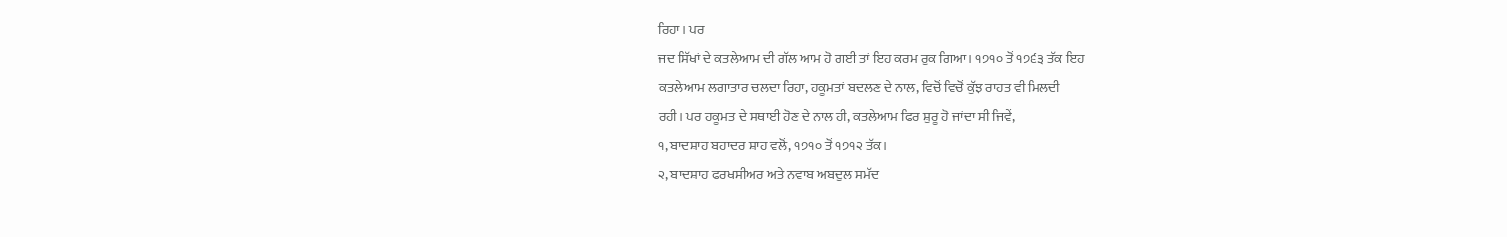ਰਿਹਾ। ਪਰ
ਜਦ ਸਿੱਖਾਂ ਦੇ ਕਤਲੇਆਮ ਦੀ ਗੱਲ ਆਮ ਹੋ ਗਈ ਤਾਂ ਇਹ ਕਰਮ ਰੁਕ ਗਿਆ। ੧੭੧੦ ਤੋਂ ੧੭੬੩ ਤੱਕ ਇਹ
ਕਤਲੇਆਮ ਲਗਾਤਾਰ ਚਲਦਾ ਰਿਹਾ, ਹਕੂਮਤਾਂ ਬਦਲਣ ਦੇ ਨਾਲ, ਵਿਚੋਂ ਵਿਚੋਂ ਕੁੱਝ ਰਾਹਤ ਵੀ ਮਿਲਦੀ
ਰਹੀ। ਪਰ ਹਕੂਮਤ ਦੇ ਸਥਾਈ ਹੋਣ ਦੇ ਨਾਲ ਹੀ, ਕਤਲੇਆਮ ਫਿਰ ਸ਼ੁਰੂ ਹੋ ਜਾਂਦਾ ਸੀ ਜਿਵੇਂ,
੧, ਬਾਦਸ਼ਾਹ ਬਹਾਦਰ ਸ਼ਾਹ ਵਲੋਂ, ੧੭੧੦ ਤੋਂ ੧੭੧੨ ਤੱਕ।
੨, ਬਾਦਸ਼ਾਹ ਫਰਖਸੀਅਰ ਅਤੇ ਨਵਾਬ ਅਬਦੁਲ ਸਮੱਦ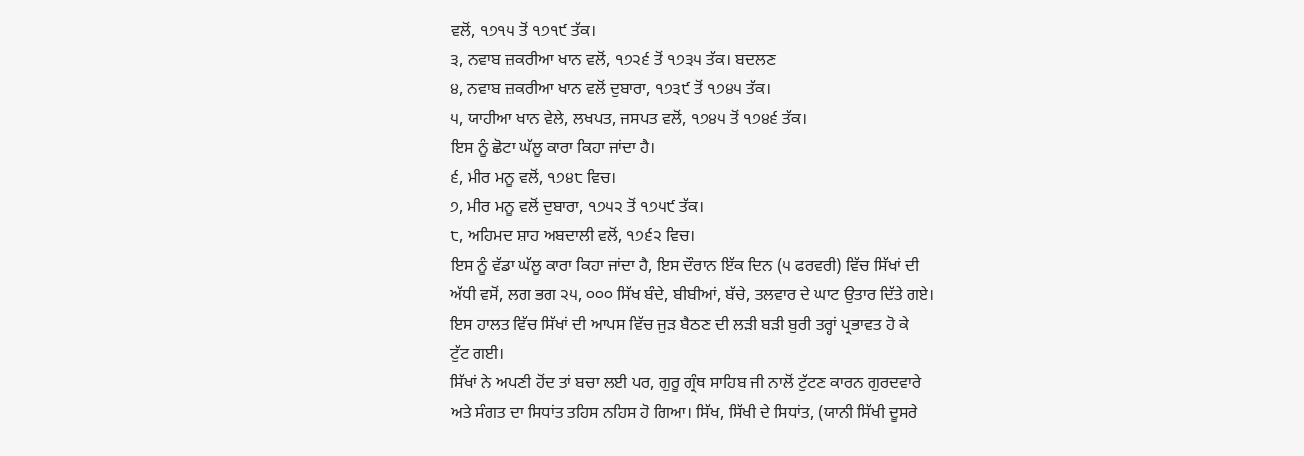ਵਲੋਂ, ੧੭੧੫ ਤੋਂ ੧੭੧੯ ਤੱਕ।
੩, ਨਵਾਬ ਜ਼ਕਰੀਆ ਖਾਨ ਵਲੋਂ, ੧੭੨੬ ਤੋਂ ੧੭੩੫ ਤੱਕ। ਬਦਲਣ
੪, ਨਵਾਬ ਜ਼ਕਰੀਆ ਖਾਨ ਵਲੋਂ ਦੁਬਾਰਾ, ੧੭੩੯ ਤੋਂ ੧੭੪੫ ਤੱਕ।
੫, ਯਾਹੀਆ ਖਾਨ ਵੇਲੇ, ਲਖਪਤ, ਜਸਪਤ ਵਲੋਂ, ੧੭੪੫ ਤੋਂ ੧੭੪੬ ਤੱਕ।
ਇਸ ਨੂੰ ਛੋਟਾ ਘੱਲੂ ਕਾਰਾ ਕਿਹਾ ਜਾਂਦਾ ਹੈ।
੬, ਮੀਰ ਮਨੂ ਵਲੋਂ, ੧੭੪੮ ਵਿਚ।
੭, ਮੀਰ ਮਨੂ ਵਲੋਂ ਦੁਬਾਰਾ, ੧੭੫੨ ਤੋਂ ੧੭੫੯ ਤੱਕ।
੮, ਅਹਿਮਦ ਸ਼ਾਹ ਅਬਦਾਲੀ ਵਲੋਂ, ੧੭੬੨ ਵਿਚ।
ਇਸ ਨੂੰ ਵੱਡਾ ਘੱਲੂ ਕਾਰਾ ਕਿਹਾ ਜਾਂਦਾ ਹੈ, ਇਸ ਦੌਰਾਨ ਇੱਕ ਦਿਨ (੫ ਫਰਵਰੀ) ਵਿੱਚ ਸਿੱਖਾਂ ਦੀ
ਅੱਧੀ ਵਸੋਂ, ਲਗ ਭਗ ੨੫, ੦੦੦ ਸਿੱਖ ਬੰਦੇ, ਬੀਬੀਆਂ, ਬੱਚੇ, ਤਲਵਾਰ ਦੇ ਘਾਟ ਉਤਾਰ ਦਿੱਤੇ ਗਏ।
ਇਸ ਹਾਲਤ ਵਿੱਚ ਸਿੱਖਾਂ ਦੀ ਆਪਸ ਵਿੱਚ ਜੁੜ ਬੈਠਣ ਦੀ ਲੜੀ ਬੜੀ ਬੁਰੀ ਤਰ੍ਹਾਂ ਪ੍ਰਭਾਵਤ ਹੋ ਕੇ
ਟੁੱਟ ਗਈ।
ਸਿੱਖਾਂ ਨੇ ਅਪਣੀ ਹੋਂਦ ਤਾਂ ਬਚਾ ਲਈ ਪਰ, ਗੁਰੂ ਗ੍ਰੰਥ ਸਾਹਿਬ ਜੀ ਨਾਲੋਂ ਟੁੱਟਣ ਕਾਰਨ ਗੁਰਦਵਾਰੇ
ਅਤੇ ਸੰਗਤ ਦਾ ਸਿਧਾਂਤ ਤਹਿਸ ਨਹਿਸ ਹੋ ਗਿਆ। ਸਿੱਖ, ਸਿੱਖੀ ਦੇ ਸਿਧਾਂਤ, (ਯਾਨੀ ਸਿੱਖੀ ਦੂਸਰੇ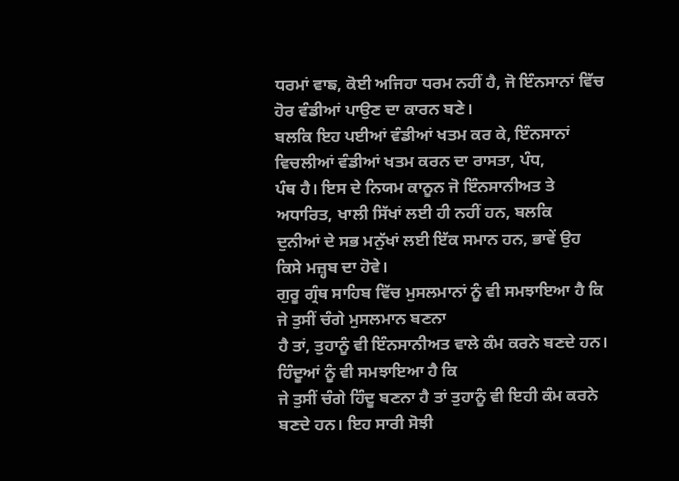ਧਰਮਾਂ ਵਾਙ, ਕੋਈ ਅਜਿਹਾ ਧਰਮ ਨਹੀਂ ਹੈ, ਜੋ ਇੰਨਸਾਨਾਂ ਵਿੱਚ ਹੋਰ ਵੰਡੀਆਂ ਪਾਉਣ ਦਾ ਕਾਰਨ ਬਣੇ।
ਬਲਕਿ ਇਹ ਪਈਆਂ ਵੰਡੀਆਂ ਖਤਮ ਕਰ ਕੇ, ਇੰਨਸਾਨਾਂ ਵਿਚਲੀਆਂ ਵੰਡੀਆਂ ਖਤਮ ਕਰਨ ਦਾ ਰਾਸਤਾ, ਪੰਧ,
ਪੰਥ ਹੈ। ਇਸ ਦੇ ਨਿਯਮ ਕਾਨੂਨ ਜੋ ਇੰਨਸਾਨੀਅਤ ਤੇ ਅਧਾਰਿਤ, ਖਾਲੀ ਸਿੱਖਾਂ ਲਈ ਹੀ ਨਹੀਂ ਹਨ, ਬਲਕਿ
ਦੁਨੀਆਂ ਦੇ ਸਭ ਮਨੁੱਖਾਂ ਲਈ ਇੱਕ ਸਮਾਨ ਹਨ, ਭਾਵੇਂ ਉਹ ਕਿਸੇ ਮਜ਼੍ਹਬ ਦਾ ਹੋਵੇ।
ਗੁਰੂ ਗ੍ਰੰਥ ਸਾਹਿਬ ਵਿੱਚ ਮੁਸਲਮਾਨਾਂ ਨੂੰ ਵੀ ਸਮਝਾਇਆ ਹੈ ਕਿ ਜੇ ਤੁਸੀਂ ਚੰਗੇ ਮੁਸਲਮਾਨ ਬਣਨਾ
ਹੈ ਤਾਂ, ਤੁਹਾਨੂੰ ਵੀ ਇੰਨਸਾਨੀਅਤ ਵਾਲੇ ਕੰਮ ਕਰਨੇ ਬਣਦੇ ਹਨ। ਹਿੰਦੂਆਂ ਨੂੰ ਵੀ ਸਮਝਾਇਆ ਹੈ ਕਿ
ਜੇ ਤੁਸੀਂ ਚੰਗੇ ਹਿੰਦੂ ਬਣਨਾ ਹੈ ਤਾਂ ਤੁਹਾਨੂੰ ਵੀ ਇਹੀ ਕੰਮ ਕਰਨੇ ਬਣਦੇ ਹਨ। ਇਹ ਸਾਰੀ ਸੋਝੀ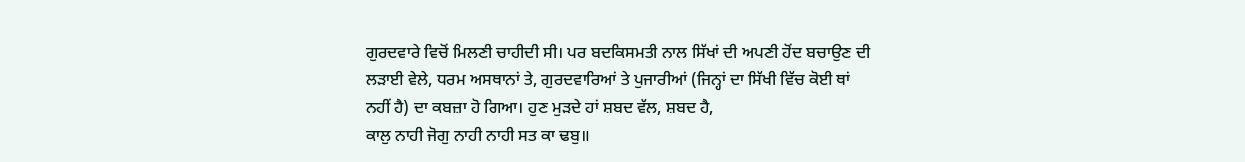ਗੁਰਦਵਾਰੇ ਵਿਚੋਂ ਮਿਲਣੀ ਚਾਹੀਦੀ ਸੀ। ਪਰ ਬਦਕਿਸਮਤੀ ਨਾਲ ਸਿੱਖਾਂ ਦੀ ਅਪਣੀ ਹੋਂਦ ਬਚਾਉਣ ਦੀ
ਲੜਾਈ ਵੇਲੇ, ਧਰਮ ਅਸਥਾਨਾਂ ਤੇ, ਗੁਰਦਵਾਰਿਆਂ ਤੇ ਪੁਜਾਰੀਆਂ (ਜਿਨ੍ਹਾਂ ਦਾ ਸਿੱਖੀ ਵਿੱਚ ਕੋਈ ਥਾਂ
ਨਹੀਂ ਹੈ) ਦਾ ਕਬਜ਼ਾ ਹੋ ਗਿਆ। ਹੁਣ ਮੁੜਦੇ ਹਾਂ ਸ਼ਬਦ ਵੱਲ, ਸ਼ਬਦ ਹੈ,
ਕਾਲੁ ਨਾਹੀ ਜੋਗੁ ਨਾਹੀ ਨਾਹੀ ਸਤ ਕਾ ਢਬੁ॥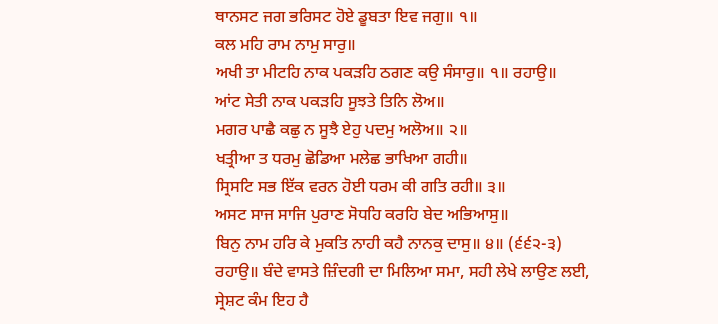ਥਾਨਸਟ ਜਗ ਭਰਿਸਟ ਹੋਏ ਡੂਬਤਾ ਇਵ ਜਗੁ॥ ੧॥
ਕਲ ਮਹਿ ਰਾਮ ਨਾਮੁ ਸਾਰੁ॥
ਅਖੀ ਤਾ ਮੀਟਹਿ ਨਾਕ ਪਕੜਹਿ ਠਗਣ ਕਉ ਸੰਸਾਰੁ॥ ੧॥ ਰਹਾਉ॥
ਆਂਟ ਸੇਤੀ ਨਾਕ ਪਕੜਹਿ ਸੂਝਤੇ ਤਿਨਿ ਲੋਅ॥
ਮਗਰ ਪਾਛੈ ਕਛੁ ਨ ਸੂਝੈ ਏਹੁ ਪਦਮੁ ਅਲੋਅ॥ ੨॥
ਖਤ੍ਰੀਆ ਤ ਧਰਮੁ ਛੋਡਿਆ ਮਲੇਛ ਭਾਖਿਆ ਗਹੀ॥
ਸ੍ਰਿਸਟਿ ਸਭ ਇੱਕ ਵਰਨ ਹੋਈ ਧਰਮ ਕੀ ਗਤਿ ਰਹੀ॥ ੩॥
ਅਸਟ ਸਾਜ ਸਾਜਿ ਪੁਰਾਣ ਸੋਧਹਿ ਕਰਹਿ ਬੇਦ ਅਭਿਆਸੁ॥
ਬਿਨੁ ਨਾਮ ਹਰਿ ਕੇ ਮੁਕਤਿ ਨਾਹੀ ਕਹੈ ਨਾਨਕੁ ਦਾਸੁ॥ ੪॥ (੬੬੨-੩)
ਰਹਾਉ॥ ਬੰਦੇ ਵਾਸਤੇ ਜ਼ਿੰਦਗੀ ਦਾ ਮਿਲਿਆ ਸਮਾ, ਸਹੀ ਲੇਖੇ ਲਾਉਣ ਲਈ, ਸ੍ਰੇਸ਼ਟ ਕੰਮ ਇਹ ਹੈ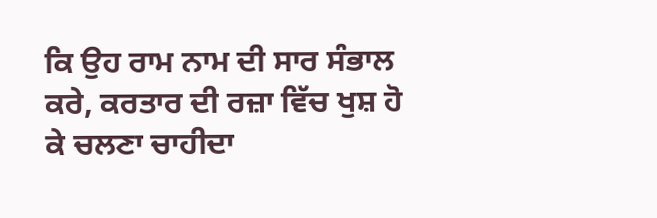ਕਿ ਉਹ ਰਾਮ ਨਾਮ ਦੀ ਸਾਰ ਸੰਭਾਲ ਕਰੇ, ਕਰਤਾਰ ਦੀ ਰਜ਼ਾ ਵਿੱਚ ਖੁਸ਼ ਹੋ ਕੇ ਚਲਣਾ ਚਾਹੀਦਾ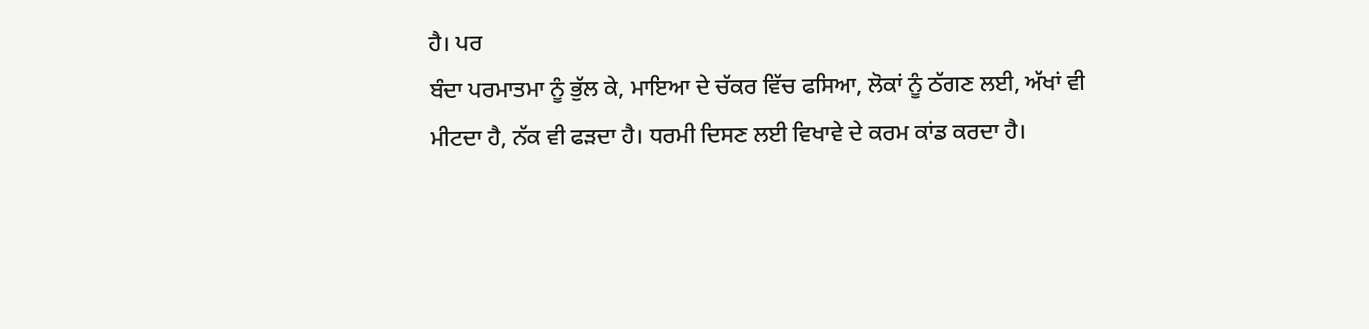ਹੈ। ਪਰ
ਬੰਦਾ ਪਰਮਾਤਮਾ ਨੂੰ ਭੁੱਲ ਕੇ, ਮਾਇਆ ਦੇ ਚੱਕਰ ਵਿੱਚ ਫਸਿਆ, ਲੋਕਾਂ ਨੂੰ ਠੱਗਣ ਲਈ, ਅੱਖਾਂ ਵੀ
ਮੀਟਦਾ ਹੈ, ਨੱਕ ਵੀ ਫੜਦਾ ਹੈ। ਧਰਮੀ ਦਿਸਣ ਲਈ ਵਿਖਾਵੇ ਦੇ ਕਰਮ ਕਾਂਡ ਕਰਦਾ ਹੈ।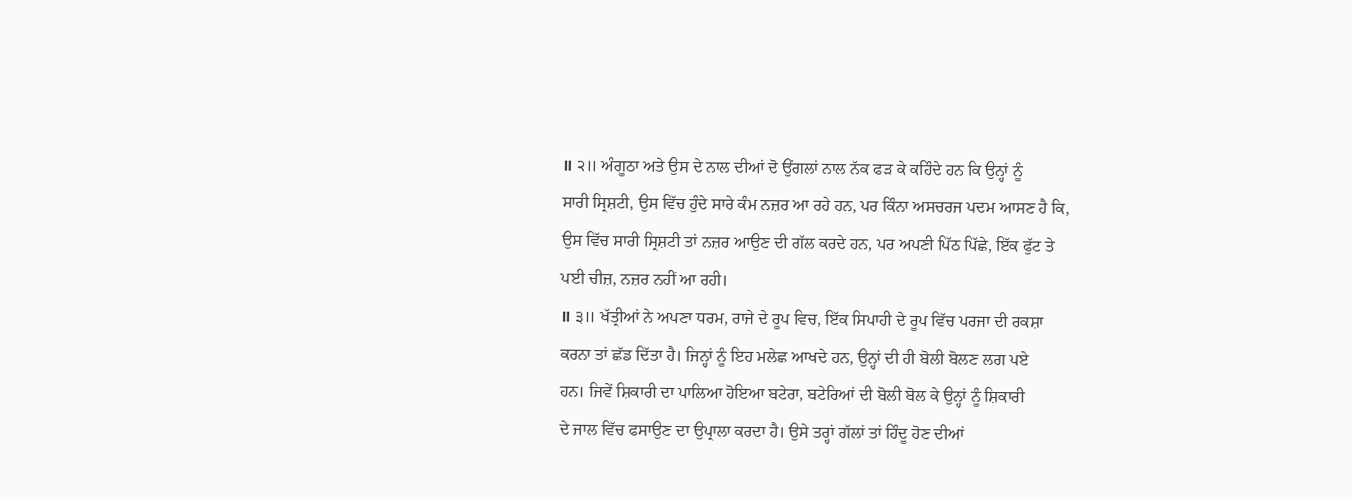॥ ੨॥ ਅੰਗੂਠਾ ਅਤੇ ਉਸ ਦੇ ਨਾਲ ਦੀਆਂ ਦੋ ਉਂਗਲਾਂ ਨਾਲ ਨੱਕ ਫੜ ਕੇ ਕਹਿੰਦੇ ਹਨ ਕਿ ਉਨ੍ਹਾਂ ਨੂੰ
ਸਾਰੀ ਸ੍ਰਿਸ਼ਟੀ, ਉਸ ਵਿੱਚ ਹੁੰਦੇ ਸਾਰੇ ਕੰਮ ਨਜ਼ਰ ਆ ਰਹੇ ਹਨ, ਪਰ ਕਿੰਨਾ ਅਸਚਰਜ ਪਦਮ ਆਸਣ ਹੈ ਕਿ,
ਉਸ ਵਿੱਚ ਸਾਰੀ ਸ੍ਰਿਸ਼ਟੀ ਤਾਂ ਨਜ਼ਰ ਆਉਣ ਦੀ ਗੱਲ ਕਰਦੇ ਹਨ, ਪਰ ਅਪਣੀ ਪਿੱਠ ਪਿੱਛੇ, ਇੱਕ ਫੁੱਟ ਤੇ
ਪਈ ਚੀਜ਼, ਨਜ਼ਰ ਨਹੀਂ ਆ ਰਹੀ।
॥ ੩॥ ਖੱਤ੍ਰੀਆਂ ਨੇ ਅਪਣਾ ਧਰਮ, ਰਾਜੇ ਦੇ ਰੂਪ ਵਿਚ, ਇੱਕ ਸਿਪਾਹੀ ਦੇ ਰੂਪ ਵਿੱਚ ਪਰਜਾ ਦੀ ਰਕਸ਼ਾ
ਕਰਨਾ ਤਾਂ ਛੱਡ ਦਿੱਤਾ ਹੈ। ਜਿਨ੍ਹਾਂ ਨੂੰ ਇਹ ਮਲੇਛ ਆਖਦੇ ਹਨ, ਉਨ੍ਹਾਂ ਦੀ ਹੀ ਬੋਲੀ ਬੋਲਣ ਲਗ ਪਏ
ਹਨ। ਜਿਵੇਂ ਸ਼ਿਕਾਰੀ ਦਾ ਪਾਲਿਆ ਹੋਇਆ ਬਟੇਰਾ, ਬਟੇਰਿਆਂ ਦੀ ਬੋਲੀ ਬੋਲ ਕੇ ਉਨ੍ਹਾਂ ਨੂੰ ਸ਼ਿਕਾਰੀ
ਦੇ ਜਾਲ ਵਿੱਚ ਫਸਾਉਣ ਦਾ ਉਪ੍ਰਾਲਾ ਕਰਦਾ ਹੈ। ਉਸੇ ਤਰ੍ਹਾਂ ਗੱਲਾਂ ਤਾਂ ਹਿੰਦੂ ਹੋਣ ਦੀਆਂ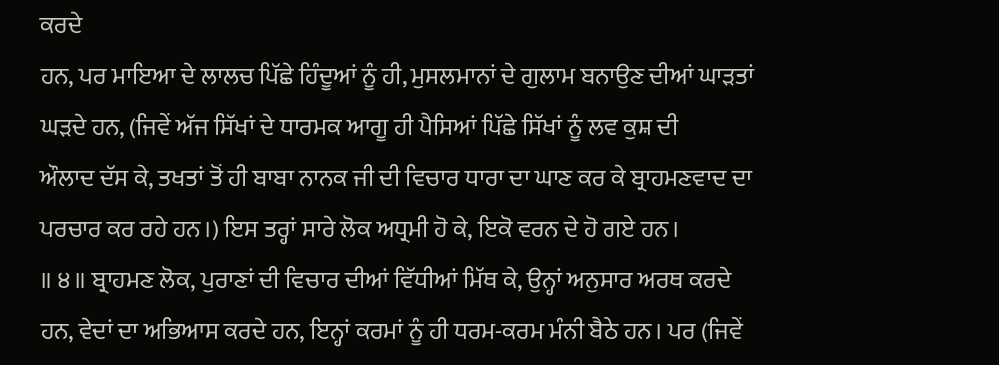ਕਰਦੇ
ਹਨ, ਪਰ ਮਾਇਆ ਦੇ ਲਾਲਚ ਪਿੱਛੇ ਹਿੰਦੂਆਂ ਨੂੰ ਹੀ, ਮੁਸਲਮਾਨਾਂ ਦੇ ਗੁਲਾਮ ਬਨਾਉਣ ਦੀਆਂ ਘਾੜਤਾਂ
ਘੜਦੇ ਹਨ, (ਜਿਵੇਂ ਅੱਜ ਸਿੱਖਾਂ ਦੇ ਧਾਰਮਕ ਆਗੂ ਹੀ ਪੈਸਿਆਂ ਪਿੱਛੇ ਸਿੱਖਾਂ ਨੂੰ ਲਵ ਕੁਸ਼ ਦੀ
ਔਲਾਦ ਦੱਸ ਕੇ, ਤਖਤਾਂ ਤੋਂ ਹੀ ਬਾਬਾ ਨਾਨਕ ਜੀ ਦੀ ਵਿਚਾਰ ਧਾਰਾ ਦਾ ਘਾਣ ਕਰ ਕੇ ਬ੍ਰਾਹਮਣਵਾਦ ਦਾ
ਪਰਚਾਰ ਕਰ ਰਹੇ ਹਨ।) ਇਸ ਤਰ੍ਹਾਂ ਸਾਰੇ ਲੋਕ ਅਧ੍ਰਮੀ ਹੋ ਕੇ, ਇਕੋ ਵਰਨ ਦੇ ਹੋ ਗਏ ਹਨ।
॥ ੪॥ ਬ੍ਰਾਹਮਣ ਲੋਕ, ਪੁਰਾਣਾਂ ਦੀ ਵਿਚਾਰ ਦੀਆਂ ਵਿੱਧੀਆਂ ਮਿੱਥ ਕੇ, ਉਨ੍ਹਾਂ ਅਨੁਸਾਰ ਅਰਥ ਕਰਦੇ
ਹਨ, ਵੇਦਾਂ ਦਾ ਅਭਿਆਸ ਕਰਦੇ ਹਨ, ਇਨ੍ਹਾਂ ਕਰਮਾਂ ਨੂੰ ਹੀ ਧਰਮ-ਕਰਮ ਮੰਨੀ ਬੈਠੇ ਹਨ। ਪਰ (ਜਿਵੇਂ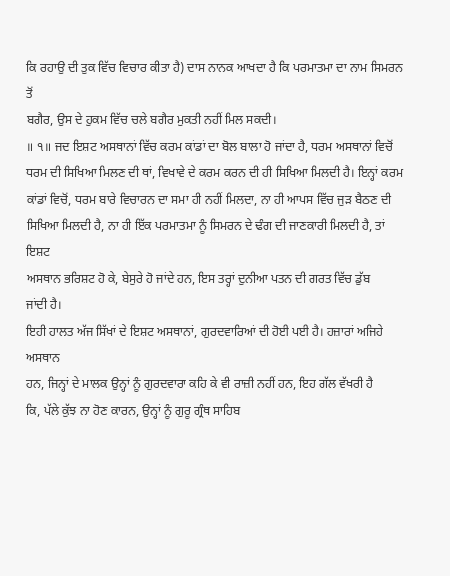ਕਿ ਰਹਾਉ ਦੀ ਤੁਕ ਵਿੱਚ ਵਿਚਾਰ ਕੀਤਾ ਹੈ) ਦਾਸ ਨਾਨਕ ਆਖਦਾ ਹੈ ਕਿ ਪਰਮਾਤਮਾ ਦਾ ਨਾਮ ਸਿਮਰਨ ਤੋਂ
ਬਗੈਰ, ਉਸ ਦੇ ਹੁਕਮ ਵਿੱਚ ਚਲੇ ਬਗੈਰ ਮੁਕਤੀ ਨਹੀਂ ਮਿਲ ਸਕਦੀ।
॥ ੧॥ ਜਦ ਇਸ਼ਟ ਅਸਥਾਨਾਂ ਵਿੱਚ ਕਰਮ ਕਾਂਡਾਂ ਦਾ ਬੋਲ ਬਾਲਾ ਹੋ ਜਾਂਦਾ ਹੈ, ਧਰਮ ਅਸਥਾਨਾਂ ਵਿਚੋਂ
ਧਰਮ ਦੀ ਸਿਖਿਆ ਮਿਲਣ ਦੀ ਥਾਂ, ਵਿਖਾਵੇ ਦੇ ਕਰਮ ਕਰਨ ਦੀ ਹੀ ਸਿਖਿਆ ਮਿਲਦੀ ਹੈ। ਇਨ੍ਹਾਂ ਕਰਮ
ਕਾਂਡਾਂ ਵਿਚੋਂ, ਧਰਮ ਬਾਰੇ ਵਿਚਾਰਨ ਦਾ ਸਮਾ ਹੀ ਨਹੀਂ ਮਿਲਦਾ, ਨਾ ਹੀ ਆਪਸ ਵਿੱਚ ਜੁੜ ਬੈਠਣ ਦੀ
ਸਿਖਿਆ ਮਿਲਦੀ ਹੈ, ਨਾ ਹੀ ਇੱਕ ਪਰਮਾਤਮਾ ਨੂੰ ਸਿਮਰਨ ਦੇ ਢੰਗ ਦੀ ਜਾਣਕਾਰੀ ਮਿਲਦੀ ਹੈ, ਤਾਂ ਇਸ਼ਟ
ਅਸਥਾਨ ਭਰਿਸ਼ਟ ਹੋ ਕੇ, ਬੇਸੁਰੇ ਹੋ ਜਾਂਦੇ ਹਨ, ਇਸ ਤਰ੍ਹਾਂ ਦੁਨੀਆ ਪਤਨ ਦੀ ਗਰਤ ਵਿੱਚ ਡੁੱਬ
ਜਾਂਦੀ ਹੈ।
ਇਹੀ ਹਾਲਤ ਅੱਜ ਸਿੱਖਾਂ ਦੇ ਇਸ਼ਟ ਅਸਥਾਨਾਂ, ਗੁਰਦਵਾਰਿਆਂ ਦੀ ਹੋਈ ਪਈ ਹੈ। ਹਜ਼ਾਰਾਂ ਅਜਿਹੇ ਅਸਥਾਨ
ਹਨ, ਜਿਨ੍ਹਾਂ ਦੇ ਮਾਲਕ ਉਨ੍ਹਾਂ ਨੂੰ ਗੁਰਦਵਾਰਾ ਕਹਿ ਕੇ ਵੀ ਰਾਜ਼ੀ ਨਹੀਂ ਹਨ, ਇਹ ਗੱਲ ਵੱਖਰੀ ਹੈ
ਕਿ, ਪੱਲੇ ਕੁੱਝ ਨਾ ਹੋਣ ਕਾਰਨ, ਉਨ੍ਹਾਂ ਨੂੰ ਗੁਰੂ ਗ੍ਰੰਥ ਸਾਹਿਬ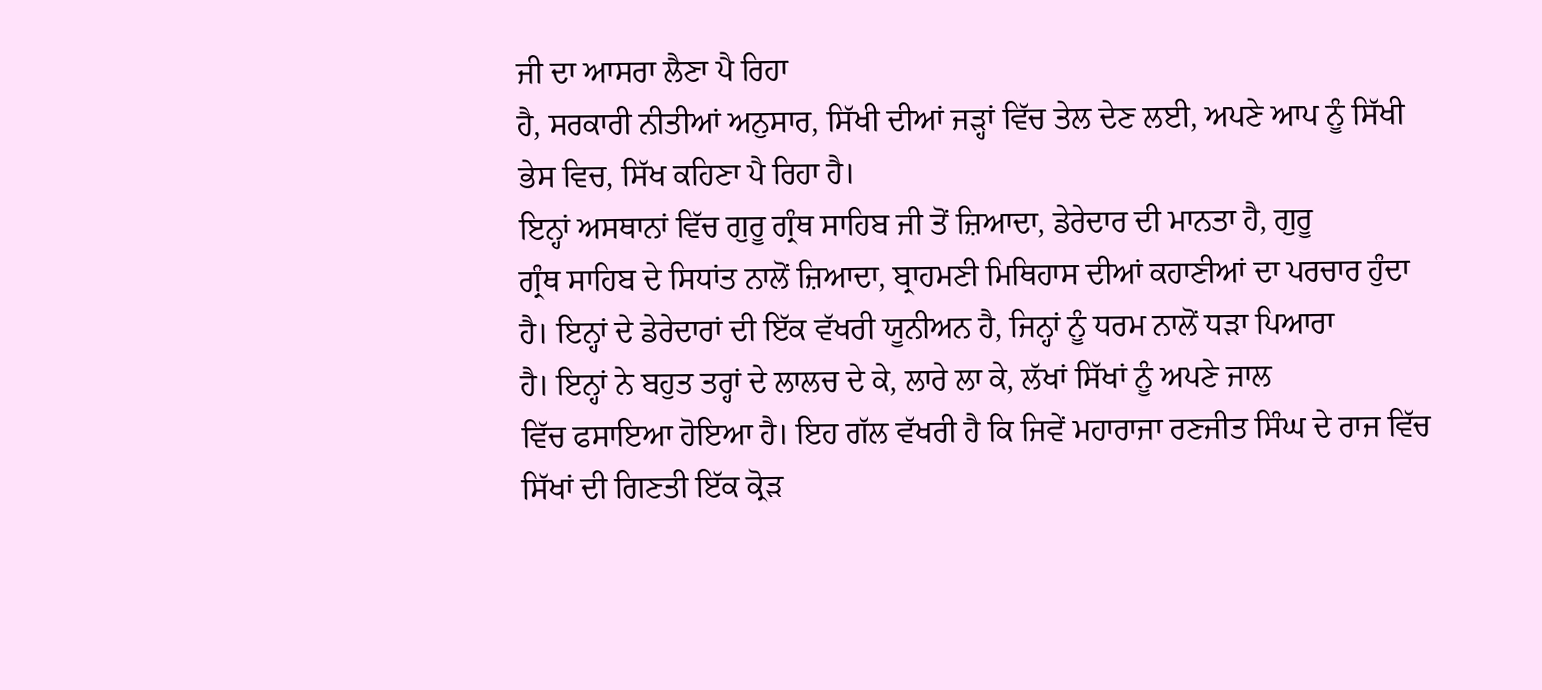ਜੀ ਦਾ ਆਸਰਾ ਲੈਣਾ ਪੈ ਰਿਹਾ
ਹੈ, ਸਰਕਾਰੀ ਨੀਤੀਆਂ ਅਨੁਸਾਰ, ਸਿੱਖੀ ਦੀਆਂ ਜੜ੍ਹਾਂ ਵਿੱਚ ਤੇਲ ਦੇਣ ਲਈ, ਅਪਣੇ ਆਪ ਨੂੰ ਸਿੱਖੀ
ਭੇਸ ਵਿਚ, ਸਿੱਖ ਕਹਿਣਾ ਪੈ ਰਿਹਾ ਹੈ।
ਇਨ੍ਹਾਂ ਅਸਥਾਨਾਂ ਵਿੱਚ ਗੁਰੂ ਗ੍ਰੰਥ ਸਾਹਿਬ ਜੀ ਤੋਂ ਜ਼ਿਆਦਾ, ਡੇਰੇਦਾਰ ਦੀ ਮਾਨਤਾ ਹੈ, ਗੁਰੂ
ਗ੍ਰੰਥ ਸਾਹਿਬ ਦੇ ਸਿਧਾਂਤ ਨਾਲੋਂ ਜ਼ਿਆਦਾ, ਬ੍ਰਾਹਮਣੀ ਮਿਥਿਹਾਸ ਦੀਆਂ ਕਹਾਣੀਆਂ ਦਾ ਪਰਚਾਰ ਹੁੰਦਾ
ਹੈ। ਇਨ੍ਹਾਂ ਦੇ ਡੇਰੇਦਾਰਾਂ ਦੀ ਇੱਕ ਵੱਖਰੀ ਯੂਨੀਅਨ ਹੈ, ਜਿਨ੍ਹਾਂ ਨੂੰ ਧਰਮ ਨਾਲੋਂ ਧੜਾ ਪਿਆਰਾ
ਹੈ। ਇਨ੍ਹਾਂ ਨੇ ਬਹੁਤ ਤਰ੍ਹਾਂ ਦੇ ਲਾਲਚ ਦੇ ਕੇ, ਲਾਰੇ ਲਾ ਕੇ, ਲੱਖਾਂ ਸਿੱਖਾਂ ਨੂੰ ਅਪਣੇ ਜਾਲ
ਵਿੱਚ ਫਸਾਇਆ ਹੋਇਆ ਹੈ। ਇਹ ਗੱਲ ਵੱਖਰੀ ਹੈ ਕਿ ਜਿਵੇਂ ਮਹਾਰਾਜਾ ਰਣਜੀਤ ਸਿੰਘ ਦੇ ਰਾਜ ਵਿੱਚ
ਸਿੱਖਾਂ ਦੀ ਗਿਣਤੀ ਇੱਕ ਕ੍ਰੋੜ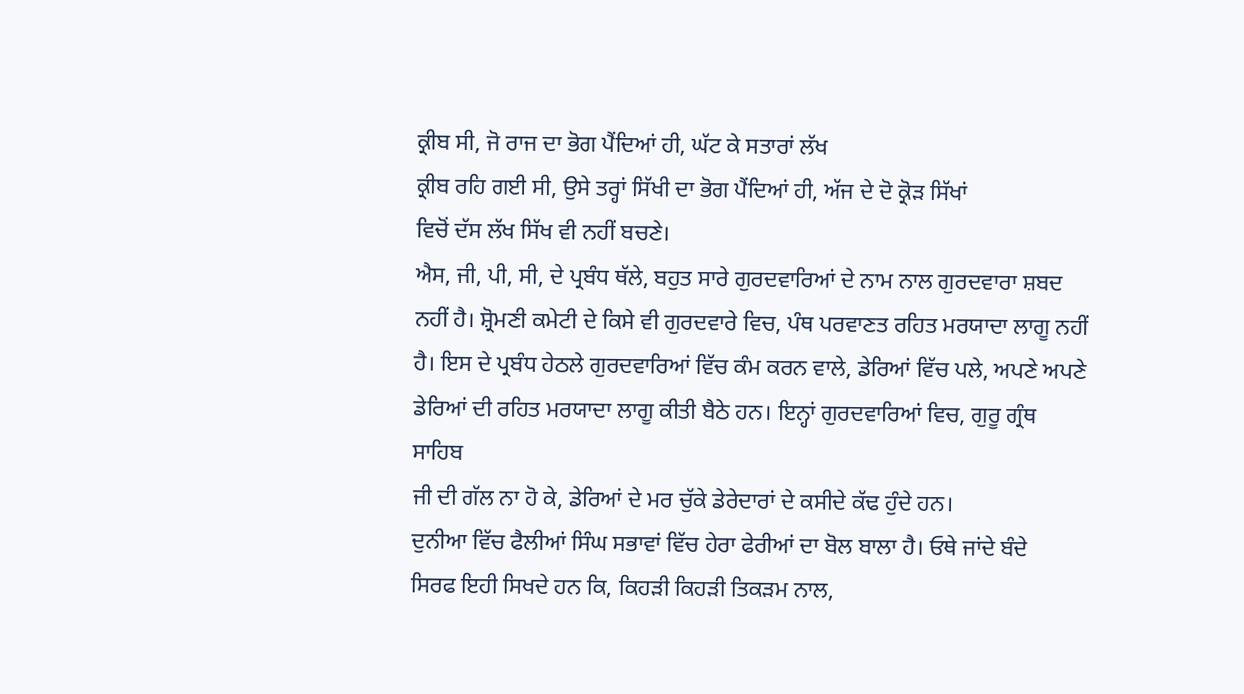ਕ੍ਰੀਬ ਸੀ, ਜੋ ਰਾਜ ਦਾ ਭੋਗ ਪੈਂਦਿਆਂ ਹੀ, ਘੱਟ ਕੇ ਸਤਾਰਾਂ ਲੱਖ
ਕ੍ਰੀਬ ਰਹਿ ਗਈ ਸੀ, ਉਸੇ ਤਰ੍ਹਾਂ ਸਿੱਖੀ ਦਾ ਭੋਗ ਪੈਂਦਿਆਂ ਹੀ, ਅੱਜ ਦੇ ਦੋ ਕ੍ਰੋੜ ਸਿੱਖਾਂ
ਵਿਚੋਂ ਦੱਸ ਲੱਖ ਸਿੱਖ ਵੀ ਨਹੀਂ ਬਚਣੇ।
ਐਸ, ਜੀ, ਪੀ, ਸੀ, ਦੇ ਪ੍ਰਬੰਧ ਥੱਲੇ, ਬਹੁਤ ਸਾਰੇ ਗੁਰਦਵਾਰਿਆਂ ਦੇ ਨਾਮ ਨਾਲ ਗੁਰਦਵਾਰਾ ਸ਼ਬਦ
ਨਹੀਂ ਹੈ। ਸ਼੍ਰੋਮਣੀ ਕਮੇਟੀ ਦੇ ਕਿਸੇ ਵੀ ਗੁਰਦਵਾਰੇ ਵਿਚ, ਪੰਥ ਪਰਵਾਣਤ ਰਹਿਤ ਮਰਯਾਦਾ ਲਾਗੂ ਨਹੀਂ
ਹੈ। ਇਸ ਦੇ ਪ੍ਰਬੰਧ ਹੇਠਲੇ ਗੁਰਦਵਾਰਿਆਂ ਵਿੱਚ ਕੰਮ ਕਰਨ ਵਾਲੇ, ਡੇਰਿਆਂ ਵਿੱਚ ਪਲੇ, ਅਪਣੇ ਅਪਣੇ
ਡੇਰਿਆਂ ਦੀ ਰਹਿਤ ਮਰਯਾਦਾ ਲਾਗੂ ਕੀਤੀ ਬੈਠੇ ਹਨ। ਇਨ੍ਹਾਂ ਗੁਰਦਵਾਰਿਆਂ ਵਿਚ, ਗੁਰੂ ਗ੍ਰੰਥ ਸਾਹਿਬ
ਜੀ ਦੀ ਗੱਲ ਨਾ ਹੋ ਕੇ, ਡੇਰਿਆਂ ਦੇ ਮਰ ਚੁੱਕੇ ਡੇਰੇਦਾਰਾਂ ਦੇ ਕਸੀਦੇ ਕੱਢ ਹੁੰਦੇ ਹਨ।
ਦੁਨੀਆ ਵਿੱਚ ਫੈਲੀਆਂ ਸਿੰਘ ਸਭਾਵਾਂ ਵਿੱਚ ਹੇਰਾ ਫੇਰੀਆਂ ਦਾ ਬੋਲ ਬਾਲਾ ਹੈ। ਓਥੇ ਜਾਂਦੇ ਬੰਦੇ
ਸਿਰਫ ਇਹੀ ਸਿਖਦੇ ਹਨ ਕਿ, ਕਿਹੜੀ ਕਿਹੜੀ ਤਿਕੜਮ ਨਾਲ,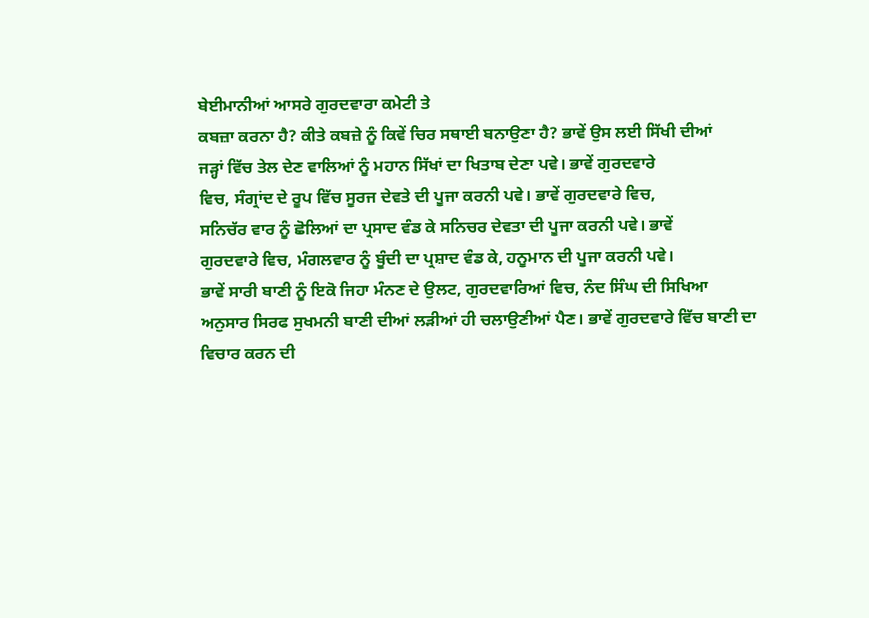ਬੇਈਮਾਨੀਆਂ ਆਸਰੇ ਗੁਰਦਵਾਰਾ ਕਮੇਟੀ ਤੇ
ਕਬਜ਼ਾ ਕਰਨਾ ਹੈ? ਕੀਤੇ ਕਬਜ਼ੇ ਨੂੰ ਕਿਵੇਂ ਚਿਰ ਸਥਾਈ ਬਨਾਉਣਾ ਹੈ? ਭਾਵੇਂ ਉਸ ਲਈ ਸਿੱਖੀ ਦੀਆਂ
ਜੜ੍ਹਾਂ ਵਿੱਚ ਤੇਲ ਦੇਣ ਵਾਲਿਆਂ ਨੂੰ ਮਹਾਨ ਸਿੱਖਾਂ ਦਾ ਖਿਤਾਬ ਦੇਣਾ ਪਵੇ। ਭਾਵੇਂ ਗੁਰਦਵਾਰੇ
ਵਿਚ, ਸੰਗ੍ਰਾਂਦ ਦੇ ਰੂਪ ਵਿੱਚ ਸੂਰਜ ਦੇਵਤੇ ਦੀ ਪੂਜਾ ਕਰਨੀ ਪਵੇ। ਭਾਵੇਂ ਗੁਰਦਵਾਰੇ ਵਿਚ,
ਸਨਿਚੱਰ ਵਾਰ ਨੂੰ ਛੋਲਿਆਂ ਦਾ ਪ੍ਰਸਾਦ ਵੰਡ ਕੇ ਸਨਿਚਰ ਦੇਵਤਾ ਦੀ ਪੂਜਾ ਕਰਨੀ ਪਵੇ। ਭਾਵੇਂ
ਗੁਰਦਵਾਰੇ ਵਿਚ, ਮੰਗਲਵਾਰ ਨੂੰ ਬੂੰਦੀ ਦਾ ਪ੍ਰਸ਼ਾਦ ਵੰਡ ਕੇ, ਹਨੂਮਾਨ ਦੀ ਪੂਜਾ ਕਰਨੀ ਪਵੇ।
ਭਾਵੇਂ ਸਾਰੀ ਬਾਣੀ ਨੂੰ ਇਕੋ ਜਿਹਾ ਮੰਨਣ ਦੇ ਉਲਟ, ਗੁਰਦਵਾਰਿਆਂ ਵਿਚ, ਨੰਦ ਸਿੰਘ ਦੀ ਸਿਖਿਆ
ਅਨੁਸਾਰ ਸਿਰਫ ਸੁਖਮਨੀ ਬਾਣੀ ਦੀਆਂ ਲੜੀਆਂ ਹੀ ਚਲਾਉਣੀਆਂ ਪੈਣ। ਭਾਵੇਂ ਗੁਰਦਵਾਰੇ ਵਿੱਚ ਬਾਣੀ ਦਾ
ਵਿਚਾਰ ਕਰਨ ਦੀ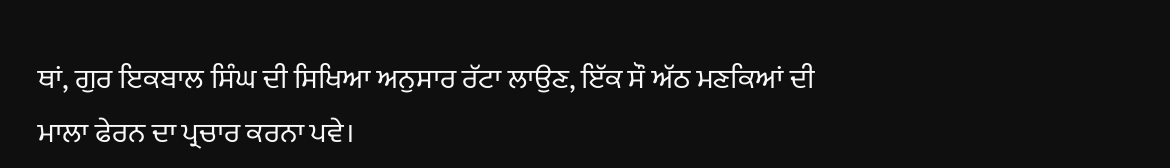ਥਾਂ, ਗੁਰ ਇਕਬਾਲ ਸਿੰਘ ਦੀ ਸਿਖਿਆ ਅਨੁਸਾਰ ਰੱਟਾ ਲਾਉਣ, ਇੱਕ ਸੌ ਅੱਠ ਮਣਕਿਆਂ ਦੀ
ਮਾਲਾ ਫੇਰਨ ਦਾ ਪ੍ਰਚਾਰ ਕਰਨਾ ਪਵੇ।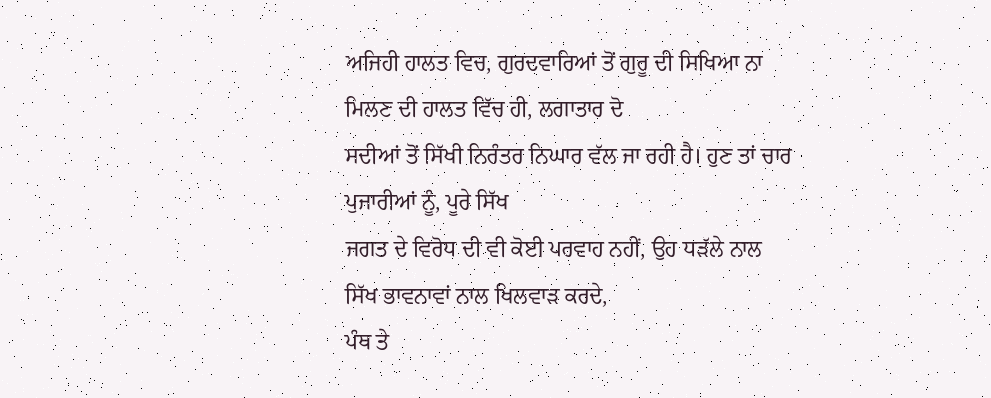ਅਜਿਹੀ ਹਾਲਤ ਵਿਚ, ਗੁਰਦਵਾਰਿਆਂ ਤੋਂ ਗੁਰੂ ਦੀ ਸਿਖਿਆ ਨਾ ਮਿਲਣ ਦੀ ਹਾਲਤ ਵਿੱਚ ਹੀ, ਲਗਾਤਾਰ ਦੋ
ਸਦੀਆਂ ਤੋਂ ਸਿੱਖੀ ਨਿਰੰਤਰ ਨਿਘਾਰ ਵੱਲ ਜਾ ਰਹੀ ਹੈ। ਹੁਣ ਤਾਂ ਚਾਰ ਪੁਜਾਰੀਆਂ ਨੂੰ, ਪੂਰੇ ਸਿੱਖ
ਜਗਤ ਦੇ ਵਿਰੋਧ ਦੀ ਵੀ ਕੋਈ ਪਰਵਾਹ ਨਹੀਂ, ਉਹ ਧੜੱਲੇ ਨਾਲ ਸਿੱਖ ਭਾਵਨਾਵਾਂ ਨਾਲ ਖਿਲਵਾੜ ਕਰਦੇ,
ਪੰਥ ਤੇ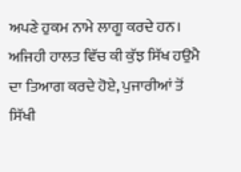ਅਪਣੇ ਹੁਕਮ ਨਾਮੇ ਲਾਗੂ ਕਰਦੇ ਹਨ।
ਅਜਿਹੀ ਹਾਲਤ ਵਿੱਚ ਕੀ ਕੁੱਝ ਸਿੱਖ ਹਉਮੈ ਦਾ ਤਿਆਗ ਕਰਦੇ ਹੋਏ, ਪੁਜਾਰੀਆਂ ਤੋਂ ਸਿੱਖੀ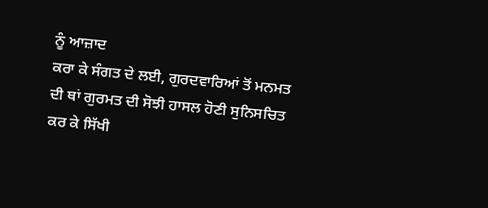ਨੂੰ ਆਜ਼ਾਦ
ਕਰਾ ਕੇ ਸੰਗਤ ਦੇ ਲਈ, ਗੁਰਦਵਾਰਿਆਂ ਤੋਂ ਮਨਮਤ ਦੀ ਥਾਂ ਗੁਰਮਤ ਦੀ ਸੋਝੀ ਹਾਸਲ ਹੋਣੀ ਸੁਨਿਸਚਿਤ
ਕਰ ਕੇ ਸਿੱਖੀ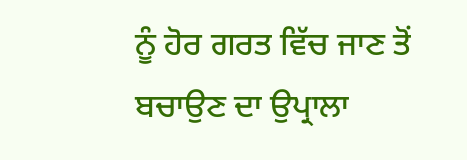ਨੂੰ ਹੋਰ ਗਰਤ ਵਿੱਚ ਜਾਣ ਤੋਂ ਬਚਾਉਣ ਦਾ ਉਪ੍ਰਾਲਾ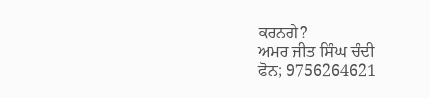ਕਰਨਗੇ?
ਅਮਰ ਜੀਤ ਸਿੰਘ ਚੰਦੀ
ਫੋਨ; 9756264621